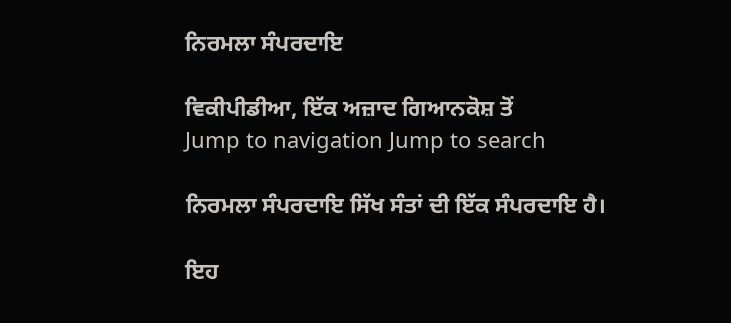ਨਿਰਮਲਾ ਸੰਪਰਦਾਇ

ਵਿਕੀਪੀਡੀਆ, ਇੱਕ ਅਜ਼ਾਦ ਗਿਆਨਕੋਸ਼ ਤੋਂ
Jump to navigation Jump to search

ਨਿਰਮਲਾ ਸੰਪਰਦਾਇ ਸਿੱਖ ਸੰਤਾਂ ਦੀ ਇੱਕ ਸੰਪਰਦਾਇ ਹੈ।

ਇਹ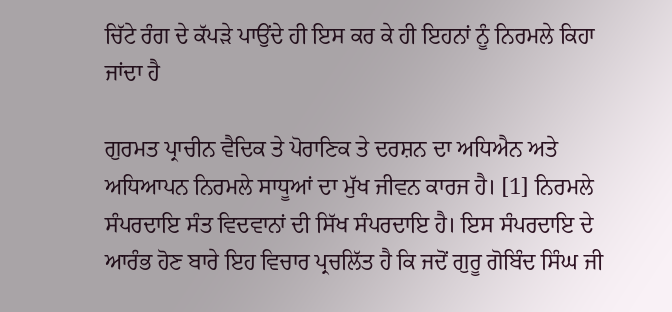ਚਿੱਟੇ ਰੰਗ ਦੇ ਕੱਪੜੇ ਪਾਉਂਦੇ ਹੀ ਇਸ ਕਰ ਕੇ ਹੀ ਇਹਨਾਂ ਨੂੰ ਨਿਰਮਲੇ ਕਿਹਾ ਜਾਂਦਾ ਹੈ

ਗੁਰਮਤ ਪ੍ਰਾਚੀਨ ਵੈਦਿਕ ਤੇ ਪੋਰਾਣਿਕ ਤੇ ਦਰਸ਼ਨ ਦਾ ਅਧਿਐਨ ਅਤੇ ਅਧਿਆਪਨ ਨਿਰਮਲੇ ਸਾਧੂਆਂ ਦਾ ਮੁੱਖ ਜੀਵਨ ਕਾਰਜ ਹੈ। [1] ਨਿਰਮਲੇ ਸੰਪਰਦਾਇ ਸੰਤ ਵਿਦਵਾਨਾਂ ਦੀ ਸਿੱਖ ਸੰਪਰਦਾਇ ਹੈ। ਇਸ ਸੰਪਰਦਾਇ ਦੇ ਆਰੰਭ ਹੋਣ ਬਾਰੇ ਇਹ ਵਿਚਾਰ ਪ੍ਰਚਲਿੱਤ ਹੈ ਕਿ ਜਦੋਂ ਗੁਰੂ ਗੋਬਿੰਦ ਸਿੰਘ ਜੀ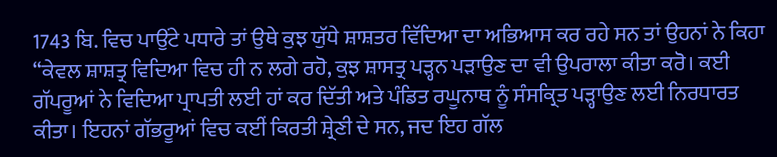1743 ਬਿ. ਵਿਚ ਪਾਉਂਟੇ ਪਧਾਰੇ ਤਾਂ ਉਥੇ ਕੁਝ ਯੁੱਧੇ ਸ਼ਾਸ਼ਤਰ ਵਿੱਦਿਆ ਦਾ ਅਭਿਆਸ ਕਰ ਰਹੇ ਸਨ ਤਾਂ ਉਹਨਾਂ ਨੇ ਕਿਹਾ “ਕੇਵਲ ਸ਼ਾਸ਼ਤ੍ਰ ਵਿਦਿਆ ਵਿਚ ਹੀ ਨ ਲਗੇ ਰਹੋ, ਕੁਝ ਸ਼ਾਸਤ੍ਰ ਪੜ੍ਹਨ ਪੜਾਉਣ ਦਾ ਵੀ ਉਪਰਾਲਾ ਕੀਤਾ ਕਰੋ। ਕਈ ਗੱਪਰੂਆਂ ਨੇ ਵਿਦਿਆ ਪ੍ਰਾਪਤੀ ਲਈ ਹਾਂ ਕਰ ਦਿੱਤੀ ਅਤੇ ਪੰਡਿਤ ਰਘੂਨਾਥ ਨੂੰ ਸੰਸਕ੍ਰਿਤ ਪੜ੍ਹਾਉਣ ਲਈ ਨਿਰਧਾਰਤ ਕੀਤਾ। ਇਹਨਾਂ ਗੱਭਰੂਆਂ ਵਿਚ ਕਈਂ ਕਿਰਤੀ ਸ਼੍ਰੇਣੀ ਦੇ ਸਨ, ਜਦ ਇਹ ਗੱਲ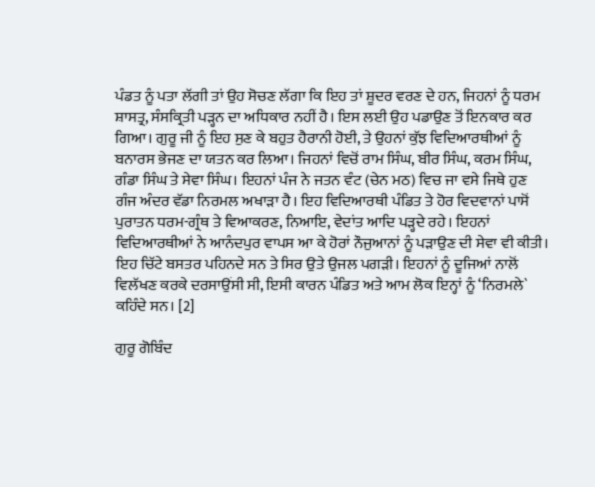ਪੰਡਤ ਨੂੰ ਪਤਾ ਲੱਗੀ ਤਾਂ ਉਹ ਸੋਚਣ ਲੱਗਾ ਕਿ ਇਹ ਤਾਂ ਸ਼ੂਦਰ ਵਰਣ ਦੇ ਹਨ, ਜਿਹਨਾਂ ਨੂੰ ਧਰਮ ਸ਼ਾਸਤ੍ਰ, ਸੰਸਕ੍ਰਿਤੀ ਪੜ੍ਹਨ ਦਾ ਅਧਿਕਾਰ ਨਹੀਂ ਹੈ। ਇਸ ਲਈ ਉਹ ਪਡਾਉਣ ਤੋਂ ਇਨਕਾਰ ਕਰ ਗਿਆ। ਗੁਰੂ ਜੀ ਨੂੰ ਇਹ ਸੁਣ ਕੇ ਬਹੁਤ ਹੈਰਾਨੀ ਹੋਈ, ਤੇ ਉਹਨਾਂ ਕੁੱਝ ਵਿਦਿਆਰਥੀਆਂ ਨੂੰ ਬਨਾਰਸ ਭੇਜਣ ਦਾ ਯਤਨ ਕਰ ਲਿਆ। ਜਿਹਨਾਂ ਵਿਚੋਂ ਰਾਮ ਸਿੰਘ, ਬੀਰ ਸਿੰਘ, ਕਰਮ ਸਿੰਘ, ਗੰਡਾ ਸਿੰਘ ਤੇ ਸੇਵਾ ਸਿੰਘ। ਇਹਨਾਂ ਪੰਜ ਨੇ ਜਤਨ ਵੰਟ (ਚੇਨ ਮਠ) ਵਿਚ ਜਾ ਵਸੇ ਜਿਥੇ ਹੁਣ ਗੰਜ ਅੰਦਰ ਵੱਡਾ ਨਿਰਮਲ ਅਖਾੜਾ ਹੈ। ਇਹ ਵਿਦਿਆਰਥੀ ਪੰਡਿਤ ਤੇ ਹੋਰ ਵਿਦਵਾਨਾਂ ਪਾਸੋਂ ਪੁਰਾਤਨ ਧਰਮ-ਗ੍ਰੰਥ ਤੇ ਵਿਆਕਰਣ, ਨਿਆਇ, ਵੇਦਾਂਤ ਆਦਿ ਪੜ੍ਹਦੇ ਰਹੇ। ਇਹਨਾਂ ਵਿਦਿਆਰਥੀਆਂ ਨੇ ਆਨੰਦਪੁਰ ਵਾਪਸ ਆ ਕੇ ਹੋਰਾਂ ਨੌਜੁਆਨਾਂ ਨੂੰ ਪੜਾਉਣ ਦੀ ਸੇਵਾ ਵੀ ਕੀਤੀ। ਇਹ ਚਿੱਟੇ ਬਸਤਰ ਪਹਿਨਦੇ ਸਨ ਤੇ ਸਿਰ ਉਤੇ ਉਜਲ ਪਗੜੀ। ਇਹਨਾਂ ਨੂੰ ਦੂਜਿਆਂ ਨਾਲੋਂ ਵਿਲੱਖਣ ਕਰਕੇ ਦਰਸਾਉਂਸੀ ਸੀ, ਇਸੀ ਕਾਰਨ ਪੰਡਿਤ ਅਤੇ ਆਮ ਲੋਕ ਇਨ੍ਹਾਂ ਨੂੰ ‘ਨਿਰਮਲੇ` ਕਹਿੰਦੇ ਸਨ। [2]

ਗੁਰੂ ਗੋਬਿੰਦ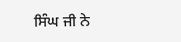ਸਿੰਘ ਜੀ ਨੇ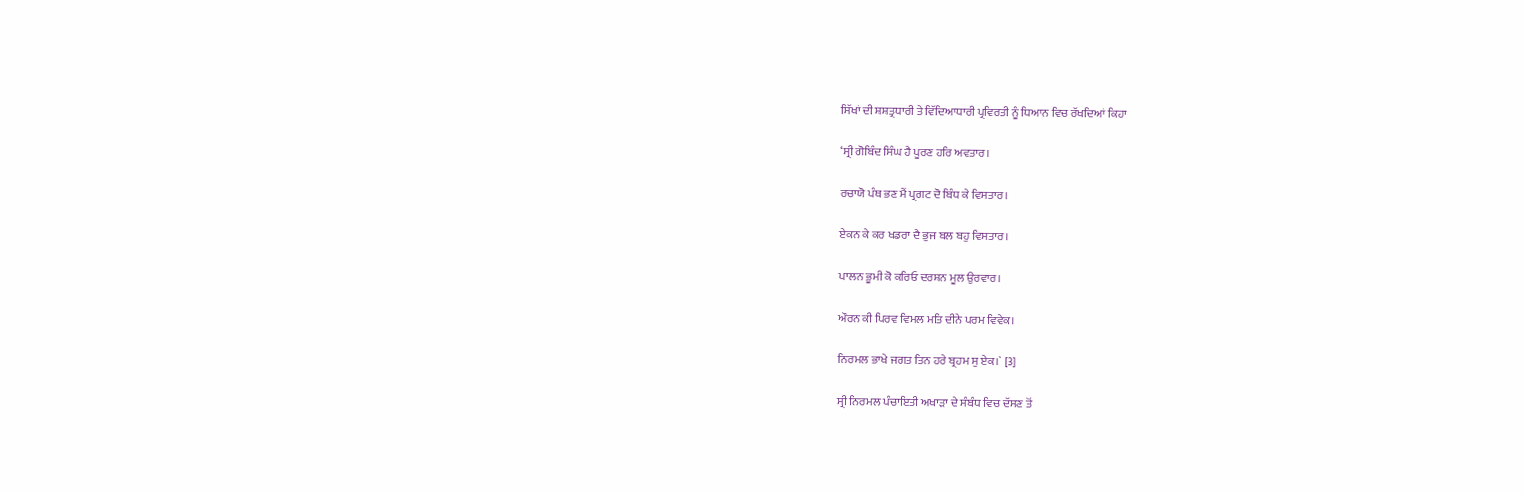ਸਿੱਖਾਂ ਦੀ ਸ਼ਸ਼ਤ੍ਰਧਾਰੀ ਤੇ ਵਿੱਦਿਆਧਾਰੀ ਪ੍ਰਵਿਰਤੀ ਨੂੰ ਧਿਆਨ ਵਿਚ ਰੱਖਦਿਆਂ ਕਿਹਾ

‘ਸ੍ਰੀ ਗੋਬਿੰਦ ਸਿੰਘ ਹੈ ਪੂਰਣ ਹਰਿ ਅਵਤਾਰ।

ਰਚਾਯੋ ਪੰਥ ਭਣ ਮੈਂ ਪ੍ਰਗਟ ਦੋ ਬਿੰਧ ਕੇ ਵਿਸਤਾਰ।

ਏਕਨ ਕੇ ਕਰ ਖਡਰਾ ਦੈ ਭੁਜ ਬਲ ਬਹੁ ਵਿਸਤਾਰ।

ਪਾਲਨ ਭੂਮੀ ਕੋ ਕਰਿਓ ਦਰਸ਼ਨ ਮੂਲ ਉਰਵਾਰ।

ਔਰਨ ਕੀ ਪਿਰਵ ਵਿਮਲ ਮਤਿ ਦੀਨੇ ਪਰਮ ਵਿਵੇਕ।

ਨਿਰਮਲ ਭਾਖੇ ਜਗਤ ਤਿਨ ਹਰੇ ਬ੍ਰਹਮ ਸੁ ਏਕ।` [3]

ਸ੍ਰੀ ਨਿਰਮਲ ਪੰਚਾਇਤੀ ਅਖਾੜਾ ਦੇ ਸੰਬੰਧ ਵਿਚ ਦੱਸਣ ਤੋਂ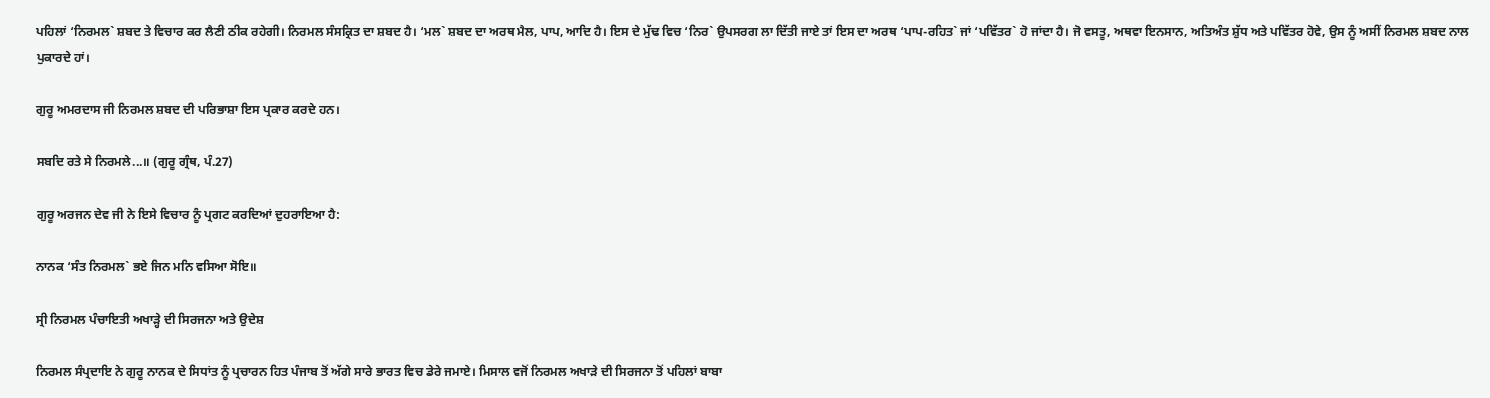ਪਹਿਲਾਂ ‘ਨਿਰਮਲ` ਸ਼ਬਦ ਤੇ ਵਿਚਾਰ ਕਰ ਲੈਣੀ ਠੀਕ ਰਹੇਗੀ। ਨਿਰਮਲ ਸੰਸਕ੍ਰਿਤ ਦਾ ਸ਼ਬਦ ਹੈ। ‘ਮਲ` ਸ਼ਬਦ ਦਾ ਅਰਥ ਮੈਲ, ਪਾਪ, ਆਦਿ ਹੈ। ਇਸ ਦੇ ਮੁੱਢ ਵਿਚ ‘ਨਿਰ` ਉਪਸਰਗ ਲਾ ਦਿੱਤੀ ਜਾਏ ਤਾਂ ਇਸ ਦਾ ਅਰਥ ‘ਪਾਪ-ਰਹਿਤ` ਜਾਂ ‘ਪਵਿੱਤਰ` ਹੋ ਜਾਂਦਾ ਹੈ। ਜੋ ਵਸਤੂ, ਅਥਵਾ ਇਨਸਾਨ, ਅਤਿਅੰਤ ਸ਼ੁੱਧ ਅਤੇ ਪਵਿੱਤਰ ਹੋਵੇ, ਉਸ ਨੂੰ ਅਸੀਂ ਨਿਰਮਲ ਸ਼ਬਦ ਨਾਲ ਪੁਕਾਰਦੇ ਹਾਂ।

ਗੁਰੂ ਅਮਰਦਾਸ ਜੀ ਨਿਰਮਲ ਸ਼ਬਦ ਦੀ ਪਰਿਭਾਸ਼ਾ ਇਸ ਪ੍ਰਕਾਰ ਕਰਦੇ ਹਨ।

ਸਬਦਿ ਰਤੇ ਸੇ ਨਿਰਮਲੇ...॥ (ਗੁਰੂ ਗ੍ਰੰਥ, ਪੰ.27)

ਗੁਰੂ ਅਰਜਨ ਦੇਵ ਜੀ ਨੇ ਇਸੇ ਵਿਚਾਰ ਨੂੰ ਪ੍ਰਗਟ ਕਰਦਿਆਂ ਦੁਹਰਾਇਆ ਹੈ:

ਨਾਨਕ ‘ਸੰਤ ਨਿਰਮਲ` ਭਏ ਜਿਨ ਮਨਿ ਵਸਿਆ ਸੋਇ॥

ਸ੍ਰੀ ਨਿਰਮਲ ਪੰਚਾਇਤੀ ਅਖਾੜ੍ਹੇ ਦੀ ਸਿਰਜਨਾ ਅਤੇ ਉਦੇਸ਼

ਨਿਰਮਲ ਸੰਪ੍ਰਦਾਇ ਨੇ ਗੁਰੂ ਨਾਨਕ ਦੇ ਸਿਧਾਂਤ ਨੂੰ ਪ੍ਰਚਾਰਨ ਹਿਤ ਪੰਜਾਬ ਤੋਂ ਅੱਗੇ ਸਾਰੇ ਭਾਰਤ ਵਿਚ ਡੇਰੇ ਜਮਾਏ। ਮਿਸਾਲ ਵਜੋਂ ਨਿਰਮਲ ਅਖਾੜੇ ਦੀ ਸਿਰਜਨਾ ਤੋਂ ਪਹਿਲਾਂ ਬਾਬਾ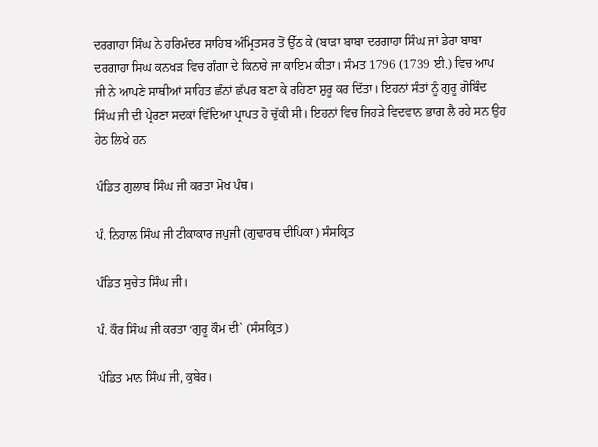ਦਰਗਾਹਾ ਸਿੰਘ ਨੇ ਹਰਿਮੰਦਰ ਸਾਹਿਬ ਅੰਮ੍ਰਿਤਸਰ ਤੋਂ ਉੱਠ ਕੇ (ਬਾੜਾ ਬਾਬਾ ਦਰਗਾਹਾ ਸਿੰਘ ਜਾਂ ਡੇਰਾ ਬਾਬਾ ਦਰਗਾਹਾ ਸਿਘ ਕਨਖੜ ਵਿਚ ਗੰਗਾ ਦੇ ਕਿਨਾਰੇ ਜਾ ਕਾਇਮ ਕੀਤਾ। ਸੰਮਤ 1796 (1739 ਈ.) ਵਿਚ ਆਪ ਜੀ ਨੇ ਆਪਣੇ ਸਾਥੀਆਂ ਸਾਹਿਤ ਛੰਨਾਂ ਛੱਪਰ ਬਣਾ ਕੇ ਰਹਿਣਾ ਸ਼ੁਰੂ ਕਰ ਦਿੱਤਾ। ਇਹਨਾਂ ਸੰਤਾਂ ਨੂੰ ਗੁਰੂ ਗੋਬਿੰਦ ਸਿੰਘ ਜੀ ਦੀ ਪ੍ਰੇਰਣਾ ਸਦਕਾਂ ਵਿੱਦਿਆ ਪ੍ਰਾਪਤ ਹੋ ਚੁੱਕੀ ਸੀ। ਇਹਨਾਂ ਵਿਚ ਜਿਹੜੇ ਵਿਦਵਾਨ ਭਾਗ ਲੈ ਰਹੇ ਸਨ ਉਹ ਹੇਠ ਲਿਖੇ ਹਨ

ਪੰਡਿਤ ਗੁਲਾਬ ਸਿੰਘ ਜੀ ਕਰਤਾ ਮੋਖ ਪੰਥ।

ਪੰ. ਨਿਹਾਲ ਸਿੰਘ ਜੀ ਟੀਕਾਕਾਰ ਜਪੁਜੀ (ਗੁਢਾਰਥ ਦੀਪਿਕਾ) ਸੰਸਕ੍ਰਿਤ

ਪੰਡਿਤ ਸੁਚੇਤ ਸਿੰਘ ਜੀ।

ਪੰ. ਕੌਰ ਸਿੰਘ ਜੀ ਕਰਤਾ ‘ਗੁਰੂ ਕੌਮ ਦੀ` (ਸੰਸਕ੍ਰਿਤ)

ਪੰਡਿਤ ਮਾਨ ਸਿੰਘ ਜੀ, ਕੁਬੇਰ।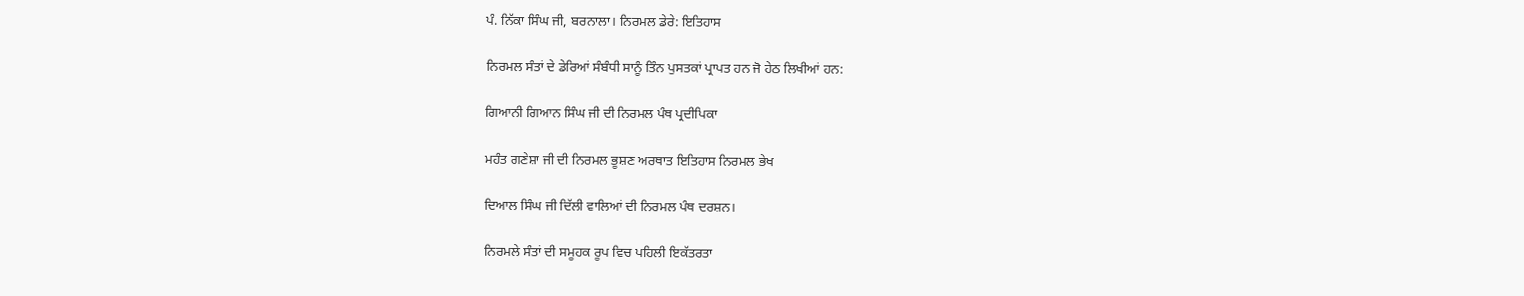ਪੰ. ਨਿੱਕਾ ਸਿੰਘ ਜੀ, ਬਰਨਾਲਾ। ਨਿਰਮਲ ਡੇਰੇ: ਇਤਿਹਾਸ

ਨਿਰਮਲ ਸੰਤਾਂ ਦੇ ਡੇਰਿਆਂ ਸੰਬੰਧੀ ਸਾਨੂੰ ਤਿੰਨ ਪੁਸਤਕਾਂ ਪ੍ਰਾਪਤ ਹਨ ਜੋ ਹੇਠ ਲਿਖੀਆਂ ਹਨ:

ਗਿਆਨੀ ਗਿਆਨ ਸਿੰਘ ਜੀ ਦੀ ਨਿਰਮਲ ਪੰਥ ਪ੍ਰਦੀਪਿਕਾ

ਮਹੰਤ ਗਣੇਸ਼ਾ ਜੀ ਦੀ ਨਿਰਮਲ ਭੂਸ਼ਣ ਅਰਥਾਤ ਇਤਿਹਾਸ ਨਿਰਮਲ ਭੇਖ

ਦਿਆਲ ਸਿੰਘ ਜੀ ਦਿੱਲੀ ਵਾਲਿਆਂ ਦੀ ਨਿਰਮਲ ਪੰਥ ਦਰਸ਼ਨ।

ਨਿਰਮਲੇ ਸੰਤਾਂ ਦੀ ਸਮੂਹਕ ਰੂਪ ਵਿਚ ਪਹਿਲੀ ਇਕੱਤਰਤਾ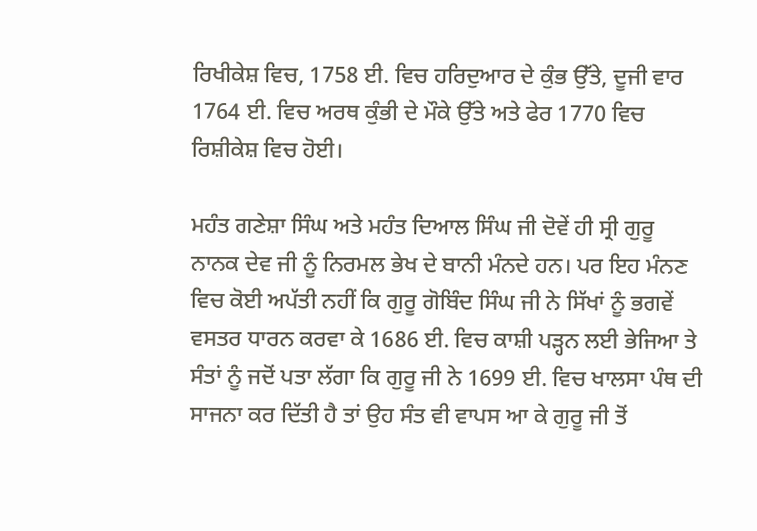ਰਿਖੀਕੇਸ਼ ਵਿਚ, 1758 ਈ. ਵਿਚ ਹਰਿਦੁਆਰ ਦੇ ਕੁੰਭ ਉੱਤੇ, ਦੂਜੀ ਵਾਰ 1764 ਈ. ਵਿਚ ਅਰਥ ਕੁੰਭੀ ਦੇ ਮੌਕੇ ਉੱਤੇ ਅਤੇ ਫੇਰ 1770 ਵਿਚ ਰਿਸ਼ੀਕੇਸ਼ ਵਿਚ ਹੋਈ।

ਮਹੰਤ ਗਣੇਸ਼ਾ ਸਿੰਘ ਅਤੇ ਮਹੰਤ ਦਿਆਲ ਸਿੰਘ ਜੀ ਦੋਵੇਂ ਹੀ ਸ੍ਰੀ ਗੁਰੂ ਨਾਨਕ ਦੇਵ ਜੀ ਨੂੰ ਨਿਰਮਲ ਭੇਖ ਦੇ ਬਾਨੀ ਮੰਨਦੇ ਹਨ। ਪਰ ਇਹ ਮੰਨਣ ਵਿਚ ਕੋਈ ਅਪੱਤੀ ਨਹੀਂ ਕਿ ਗੁਰੂ ਗੋਬਿੰਦ ਸਿੰਘ ਜੀ ਨੇ ਸਿੱਖਾਂ ਨੂੰ ਭਗਵੇਂ ਵਸਤਰ ਧਾਰਨ ਕਰਵਾ ਕੇ 1686 ਈ. ਵਿਚ ਕਾਸ਼ੀ ਪੜ੍ਹਨ ਲਈ ਭੇਜਿਆ ਤੇ ਸੰਤਾਂ ਨੂੰ ਜਦੋਂ ਪਤਾ ਲੱਗਾ ਕਿ ਗੁਰੂ ਜੀ ਨੇ 1699 ਈ. ਵਿਚ ਖਾਲਸਾ ਪੰਥ ਦੀ ਸਾਜਨਾ ਕਰ ਦਿੱਤੀ ਹੈ ਤਾਂ ਉਹ ਸੰਤ ਵੀ ਵਾਪਸ ਆ ਕੇ ਗੁਰੂ ਜੀ ਤੋਂ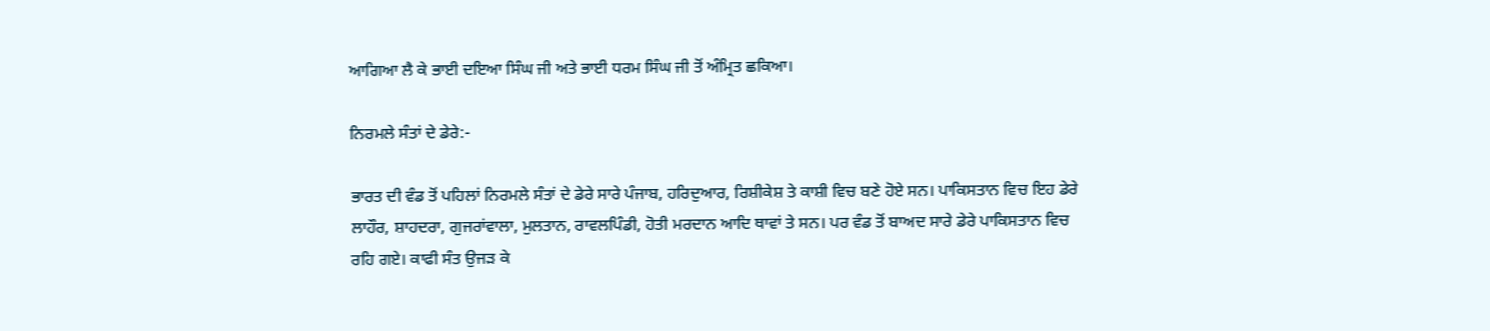ਆਗਿਆ ਲੈ ਕੇ ਭਾਈ ਦਇਆ ਸਿੰਘ ਜੀ ਅਤੇ ਭਾਈ ਧਰਮ ਸਿੰਘ ਜੀ ਤੋਂ ਅੰਮ੍ਰਿਤ ਛਕਿਆ।

ਨਿਰਮਲੇ ਸੰਤਾਂ ਦੇ ਡੇਰੇ:-

ਭਾਰਤ ਦੀ ਵੰਡ ਤੋਂ ਪਹਿਲਾਂ ਨਿਰਮਲੇ ਸੰਤਾਂ ਦੇ ਡੇਰੇ ਸਾਰੇ ਪੰਜਾਬ, ਹਰਿਦੁਆਰ, ਰਿਸ਼ੀਕੇਸ਼ ਤੇ ਕਾਸ਼ੀ ਵਿਚ ਬਣੇ ਹੋਏ ਸਨ। ਪਾਕਿਸਤਾਨ ਵਿਚ ਇਹ ਡੇਰੇ ਲਾਹੌਰ, ਸ਼ਾਹਦਰਾ, ਗੁਜਰਾਂਵਾਲਾ, ਮੁਲਤਾਨ, ਰਾਵਲਪਿੰਡੀ, ਹੋਤੀ ਮਰਦਾਨ ਆਦਿ ਥਾਵਾਂ ਤੇ ਸਨ। ਪਰ ਵੰਡ ਤੋਂ ਬਾਅਦ ਸਾਰੇ ਡੇਰੇ ਪਾਕਿਸਤਾਨ ਵਿਚ ਰਹਿ ਗਏ। ਕਾਫੀ ਸੰਤ ਉਜੜ ਕੇ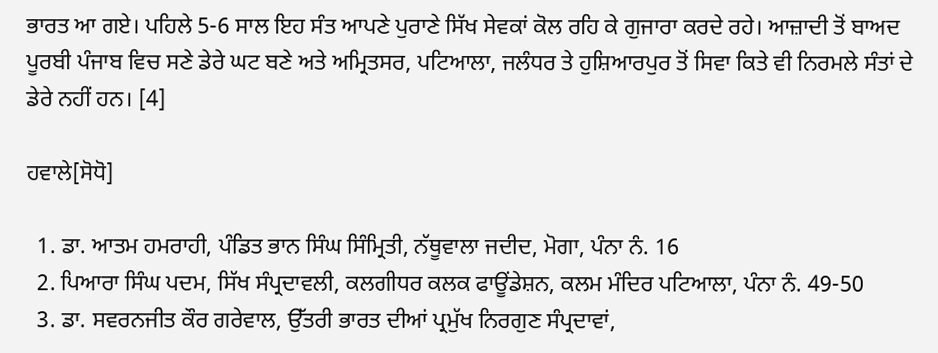ਭਾਰਤ ਆ ਗਏ। ਪਹਿਲੇ 5-6 ਸਾਲ ਇਹ ਸੰਤ ਆਪਣੇ ਪੁਰਾਣੇ ਸਿੱਖ ਸੇਵਕਾਂ ਕੋਲ ਰਹਿ ਕੇ ਗੁਜਾਰਾ ਕਰਦੇ ਰਹੇ। ਆਜ਼ਾਦੀ ਤੋਂ ਬਾਅਦ ਪੂਰਬੀ ਪੰਜਾਬ ਵਿਚ ਸਣੇ ਡੇਰੇ ਘਟ ਬਣੇ ਅਤੇ ਅਮ੍ਰਿਤਸਰ, ਪਟਿਆਲਾ, ਜਲੰਧਰ ਤੇ ਹੁਸ਼ਿਆਰਪੁਰ ਤੋਂ ਸਿਵਾ ਕਿਤੇ ਵੀ ਨਿਰਮਲੇ ਸੰਤਾਂ ਦੇ ਡੇਰੇ ਨਹੀਂ ਹਨ। [4]

ਹਵਾਲੇ[ਸੋਧੋ]

  1. ਡਾ. ਆਤਮ ਹਮਰਾਹੀ, ਪੰਡਿਤ ਭਾਨ ਸਿੰਘ ਸਿੰਮ੍ਰਿਤੀ, ਨੱਥੂਵਾਲਾ ਜਦੀਦ, ਮੋਗਾ, ਪੰਨਾ ਨੰ. 16
  2. ਪਿਆਰਾ ਸਿੰਘ ਪਦਮ, ਸਿੱਖ ਸੰਪ੍ਰਦਾਵਲੀ, ਕਲਗੀਧਰ ਕਲਕ ਫਾਊਂਡੇਸ਼ਨ, ਕਲਮ ਮੰਦਿਰ ਪਟਿਆਲਾ, ਪੰਨਾ ਨੰ. 49-50
  3. ਡਾ. ਸਵਰਨਜੀਤ ਕੌਰ ਗਰੇਵਾਲ, ਉੱਤਰੀ ਭਾਰਤ ਦੀਆਂ ਪ੍ਰਮੁੱਖ ਨਿਰਗੁਣ ਸੰਪ੍ਰਦਾਵਾਂ,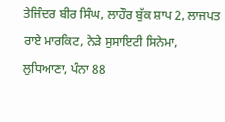ਤੇਜਿੰਦਰ ਬੀਰ ਸਿੰਘ, ਲਾਹੌਰ ਬੁੱਕ ਸ਼ਾਪ 2, ਲਾਜਪਤ ਰਾਏ ਮਾਰਕਿਟ, ਨੇੜੇ ਸੁਸਾਇਟੀ ਸਿਨੇਮਾ, ਲੁਧਿਆਣਾ, ਪੰਨਾ 88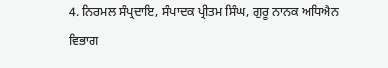4. ਨਿਰਮਲ ਸੰਪ੍ਰਦਾਇ, ਸੰਪਾਦਕ ਪ੍ਰੀਤਮ ਸਿੰਘ, ਗੁਰੂ ਨਾਨਕ ਅਧਿਐਨ ਵਿਭਾਗ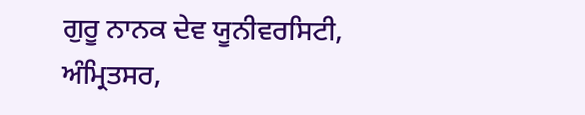ਗੁਰੂ ਨਾਨਕ ਦੇਵ ਯੂਨੀਵਰਸਿਟੀ, ਅੰਮ੍ਰਿਤਸਰ,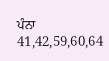ਪੰਨਾ 41,42,59,60,64